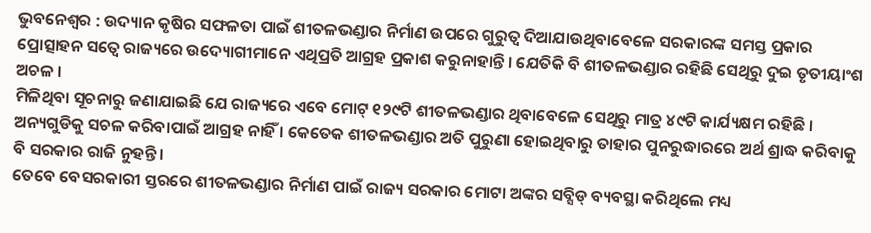ଭୁବନେଶ୍ୱର : ଉଦ୍ୟାନ କୃଷିର ସଫଳତା ପାଇଁ ଶୀତଳଭଣ୍ଡାର ନିର୍ମାଣ ଉପରେ ଗୁରୁତ୍ୱ ଦିଆଯାଉଥିବାବେଳେ ସରକାରଙ୍କ ସମସ୍ତ ପ୍ରକାର ପ୍ରୋତ୍ସାହନ ସତ୍ୱେ ରାଜ୍ୟରେ ଉଦ୍ୟୋଗୀମାନେ ଏଥିପ୍ରତି ଆଗ୍ରହ ପ୍ରକାଶ କରୁନାହାନ୍ତି । ଯେତିକି ବି ଶୀତଳଭଣ୍ଡାର ରହିଛି ସେଥିରୁ ଦୁଇ ତୃତୀୟାଂଶ ଅଚଳ ।
ମିଳିଥିବା ସୂଚନାରୁ ଜଣାଯାଇଛି ଯେ ରାଜ୍ୟରେ ଏବେ ମୋଟ୍ ୧୨୯ଟି ଶୀତଳଭଣ୍ଡାର ଥିବାବେଳେ ସେଥିରୁ ମାତ୍ର ୪୯ଟି କାର୍ଯ୍ୟକ୍ଷମ ରହିଛି । ଅନ୍ୟଗୁଡିକୁ ସଚଳ କରିବାପାଇଁ ଆଗ୍ରହ ନାହିଁ । କେତେକ ଶୀତଳଭଣ୍ଡାର ଅତି ପୁରୁଣା ହୋଇଥିବାରୁ ତାହାର ପୁନରୁଦ୍ଧାରରେ ଅର୍ଥ ଶ୍ରାଦ୍ଧ କରିବାକୁ ବି ସରକାର ରାଜି ନୁହନ୍ତି ।
ତେବେ ବେସରକାରୀ ସ୍ତରରେ ଶୀତଳଭଣ୍ଡାର ନିର୍ମାଣ ପାଇଁ ରାଜ୍ୟ ସରକାର ମୋଟା ଅଙ୍କର ସବ୍ସିଡ୍ ବ୍ୟବସ୍ଥା କରିଥିଲେ ମଧ୍ୟ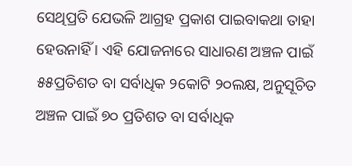ସେଥିପ୍ରତି ଯେଭଳି ଆଗ୍ରହ ପ୍ରକାଶ ପାଇବାକଥା ତାହା ହେଉନାହିଁ । ଏହି ଯୋଜନାରେ ସାଧାରଣ ଅଞ୍ଚଳ ପାଇଁ ୫୫ପ୍ରତିଶତ ବା ସର୍ବାଧିକ ୨କୋଟି ୨୦ଲକ୍ଷ, ଅନୁସୂଚିତ ଅଞ୍ଚଳ ପାଇଁ ୭୦ ପ୍ରତିଶତ ବା ସର୍ବାଧିକ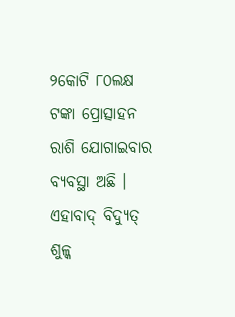୨କୋଟି ୮୦ଲକ୍ଷ ଟଙ୍କା ପ୍ରୋତ୍ସାହନ ରାଶି ଯୋଗାଇବାର ବ୍ୟବସ୍ଥା ଅଛି । ଏହାବାଦ୍ ବିଦ୍ୟୁତ୍ ଶୁଳ୍କ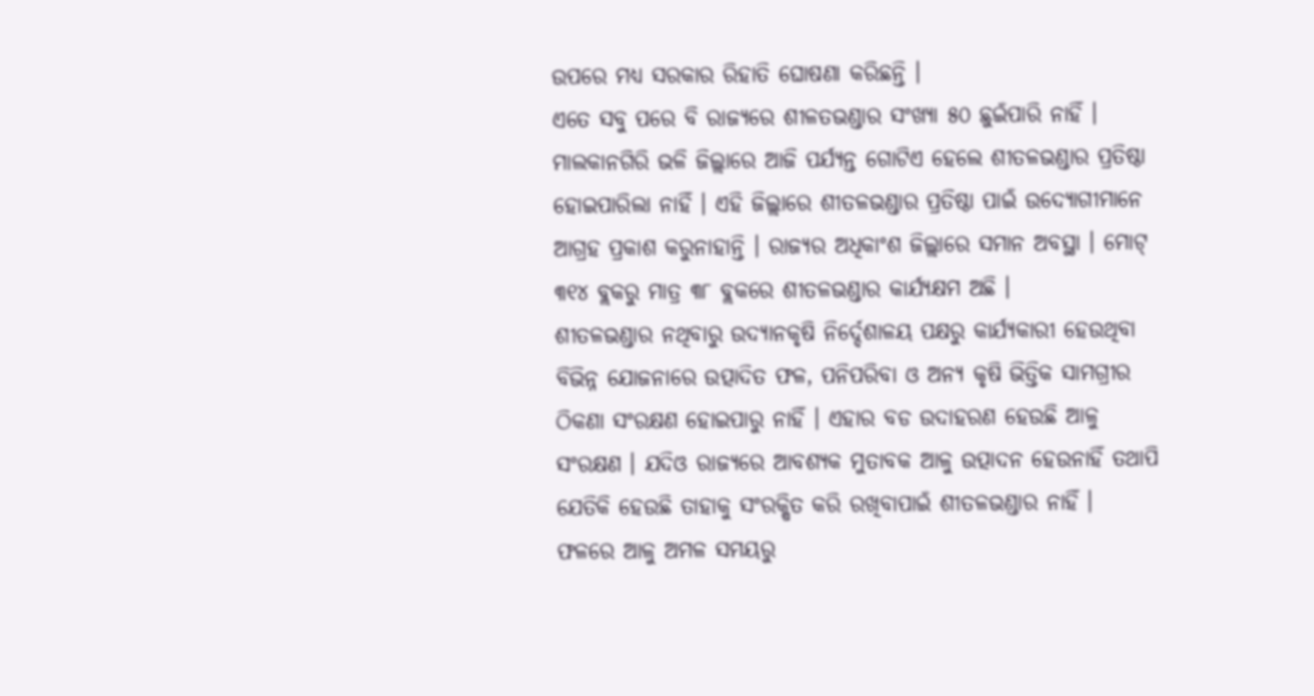ଉପରେ ମଧ୍ୟ ସରକାର ରିହାତି ଘୋଷଣା କରିଛନ୍ତି ।
ଏତେ ସବୁ ପରେ ବି ରାଜ୍ୟରେ ଶୀଳତଭଣ୍ଡାର ସଂଖ୍ୟା ୫୦ ଛୁଇଁପାରି ନାହିଁ । ମାଲକାନଗିରି ଭଳି ଜିଲ୍ଲାରେ ଆଜି ପର୍ଯ୍ୟନ୍ତ ଗୋଟିଏ ହେଲେ ଶୀତଳଭଣ୍ଡାର ପ୍ରତିଷ୍ଠା ହୋଇପାରିଲା ନାହିଁ । ଏହି ଜିଲ୍ଲାରେ ଶୀତଳଭଣ୍ଡାର ପ୍ରତିଷ୍ଠା ପାଇଁ ଉଦ୍ୟୋଗୀମାନେ ଆଗ୍ରହ ପ୍ରକାଶ କରୁନାହାନ୍ତି । ରାଜ୍ୟର ଅଧିକାଂଶ ଜିଲ୍ଲାରେ ସମାନ ଅବସ୍ଥା । ମୋଟ୍ ୩୧୪ ବ୍ଲକରୁ ମାତ୍ର ୩୮ ବ୍ଲକରେ ଶୀତଳଭଣ୍ଡାର କାର୍ଯ୍ୟକ୍ଷମ ଅଛି ।
ଶୀତଳଭଣ୍ଡାର ନଥିବାରୁ ଉଦ୍ୟାନକୃଷି ନିର୍ଦ୍ଦେଶାଳୟ ପକ୍ଷରୁ କାର୍ଯ୍ୟକାରୀ ହେଉଥିବା ବିଭିନ୍ନ ଯୋଜନାରେ ଉତ୍ପାଦିତ ଫଳ, ପନିପରିବା ଓ ଅନ୍ୟ କୃଷି ଭିତ୍ତିକ ସାମଗ୍ରୀର ଠିକଣା ସଂରକ୍ଷଣ ହୋଇପାରୁ ନାହିଁ । ଏହାର ବଡ ଉଦାହରଣ ହେଉଛି ଆଳୁ ସଂରକ୍ଷଣ । ଯଦିଓ ରାଜ୍ୟରେ ଆବଶ୍ୟକ ମୁତାବକ ଆଳୁ ଉତ୍ପାଦନ ହେଉନାହିଁ ତଥାପି ଯେତିକି ହେଉଛି ତାହାକୁ ସଂରକ୍ଷିତ କରି ରଖିବାପାଇଁ ଶୀତଳଭଣ୍ଡାର ନାହିଁ ।
ଫଳରେ ଆଳୁ ଅମଳ ସମୟରୁ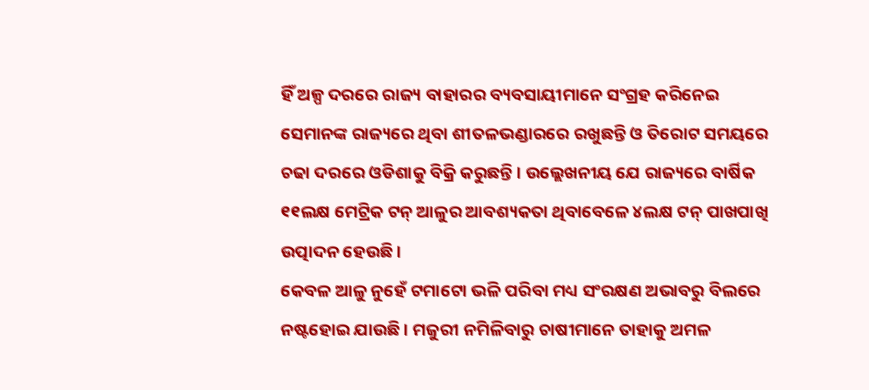ହିଁ ଅଳ୍ପ ଦରରେ ରାଜ୍ୟ ବାହାରର ବ୍ୟବସାୟୀମାନେ ସଂଗ୍ରହ କରିନେଇ ସେମାନଙ୍କ ରାଜ୍ୟରେ ଥିବା ଶୀତଳଭଣ୍ଡାରରେ ରଖୁଛନ୍ତି ଓ ତିରୋଟ ସମୟରେ ଚଢା ଦରରେ ଓଡିଶାକୁ ବିକ୍ରି କରୁଛନ୍ତି । ଉଲ୍ଲେଖନୀୟ ଯେ ରାଜ୍ୟରେ ବାର୍ଷିକ ୧୧ଲକ୍ଷ ମେଟ୍ରିକ ଟନ୍ ଆଳୁର ଆବଶ୍ୟକତା ଥିବାବେଳେ ୪ଲକ୍ଷ ଟନ୍ ପାଖପାଖି ଉତ୍ପାଦନ ହେଉଛି ।
କେବଳ ଆଳୁ ନୁହେଁ ଟମାଟୋ ଭଳି ପରିବା ମଧ୍ୟ ସଂରକ୍ଷଣ ଅଭାବରୁ ବିଲରେ ନଷ୍ଟହୋଇ ଯାଉଛି । ମଜୁରୀ ନମିଳିବାରୁ ଚାଷୀମାନେ ତାହାକୁ ଅମଳ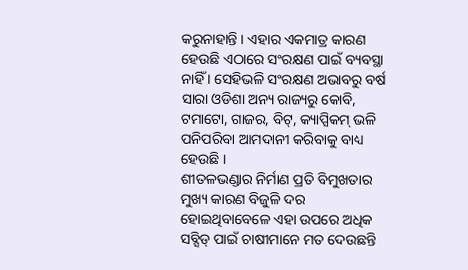କରୁନାହାନ୍ତି । ଏହାର ଏକମାତ୍ର କାରଣ ହେଉଛି ଏଠାରେ ସଂରକ୍ଷଣ ପାଇଁ ବ୍ୟବସ୍ଥା ନାହିଁ । ସେହିଭଳି ସଂରକ୍ଷଣ ଅଭାବରୁ ବର୍ଷ ସାରା ଓଡିଶା ଅନ୍ୟ ରାଜ୍ୟରୁ କୋବି, ଟମାଟୋ, ଗାଜର, ବିଟ୍, କ୍ୟାପ୍ସିକମ୍ ଭଳି ପନିପରିବା ଆମଦାନୀ କରିବାକୁ ବାଧ୍ୟ ହେଉଛି ।
ଶୀତଳଭଣ୍ଡାର ନିର୍ମାଣ ପ୍ରତି ବିମୁଖତାର ମୁଖ୍ୟ କାରଣ ବିଜୁଳି ଦର ହୋଇଥିବାବେଳେ ଏହା ଉପରେ ଅଧିକ ସବ୍ସିଡ୍ ପାଇଁ ଚାଷୀମାନେ ମତ ଦେଉଛନ୍ତି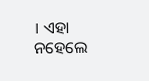। ଏହା ନହେଲେ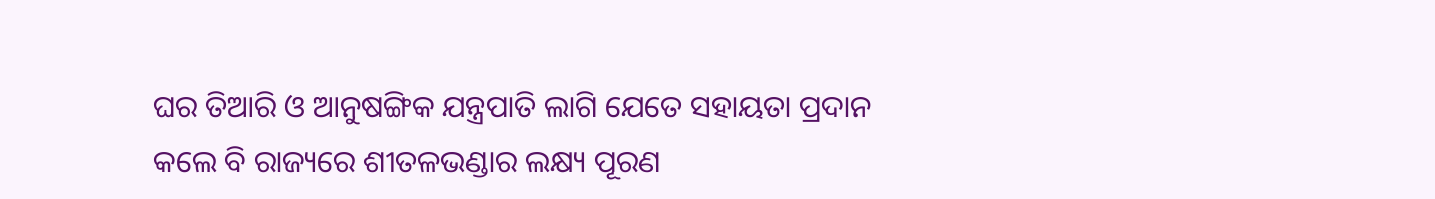ଘର ତିଆରି ଓ ଆନୁଷଙ୍ଗିକ ଯନ୍ତ୍ରପାତି ଲାଗି ଯେତେ ସହାୟତା ପ୍ରଦାନ କଲେ ବି ରାଜ୍ୟରେ ଶୀତଳଭଣ୍ଡାର ଲକ୍ଷ୍ୟ ପୂରଣ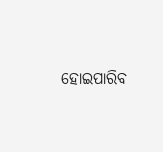ହୋଇପାରିବ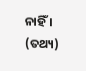ନାହିଁ । (ତଥ୍ୟ)